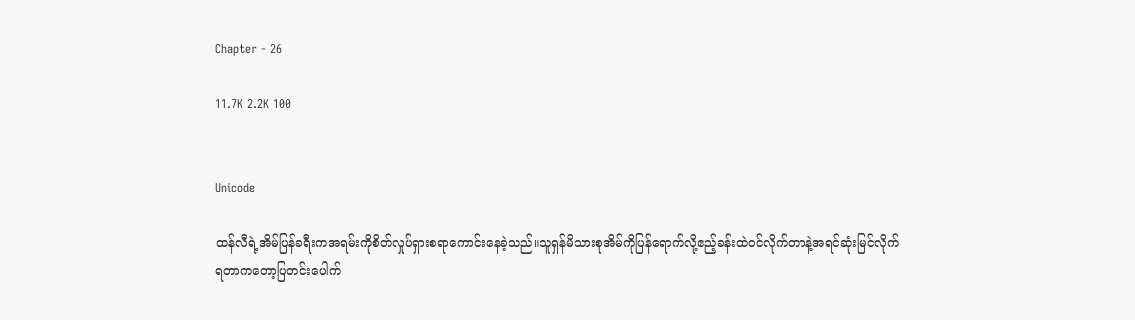Chapter - 26

11.7K 2.2K 100


Unicode

ထန်လီရဲ့အိမ်ပြန်ခရီးကအရမ်းကိုစိတ်လှုပ်ရှားစရာကောင်းနေခဲ့သည်။သူရှန်မိသားစုအိမ်ကိုပြန်ရောက်လို့ဧည့်ခန်းထဲဝင်လိုက်တာနဲ့အရင်ဆုံးမြင်လိုက်ရတာကတော့ပြတင်းပေါက်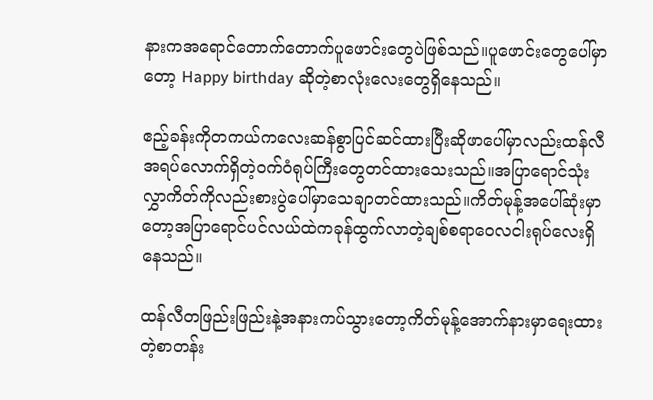နားကအရောင်တောက်တောက်ပူဖောင်းတွေပဲဖြစ်သည်။ပူဖောင်းတွေပေါ်မှာတော့ Happy birthday ဆိုတဲ့စာလုံးလေးတွေရှိနေသည်။

ဧည့်ခန်းကိုတကယ်ကလေးဆန်စွာပြင်ဆင်ထားပြီးဆိုဖာပေါ်မှာလည်းထန်လီအရပ်လောက်ရှိတဲ့ဝက်ဝံရုပ်ကြီးတွေတင်ထားသေးသည်။အပြာရောင်သုံးလွှာကိတ်ကိုလည်းစားပွဲပေါ်မှာသေချာတင်ထားသည်။ကိတ်မုန့်အပေါ်ဆုံးမှာတော့အပြာရောင်ပင်လယ်ထဲကခုန်ထွက်လာတဲ့ချစ်စရာဝေလငါးရုပ်လေးရှိနေသည်။

ထန်လီတဖြည်းဖြည်းနဲ့အနားကပ်သွားတော့ကိတ်မုန့်အောက်နားမှာရေးထားတဲ့စာတန်း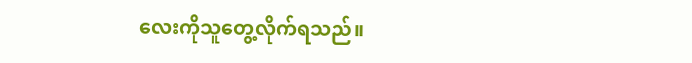လေးကိုသူတွေ့လိုက်ရသည်။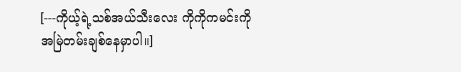[---ကိုယ့်ရဲ့သစ်အယ်သီးလေး ကိုကိုကမင်းကိုအမြဲတမ်းချစ်နေမှာပါ။]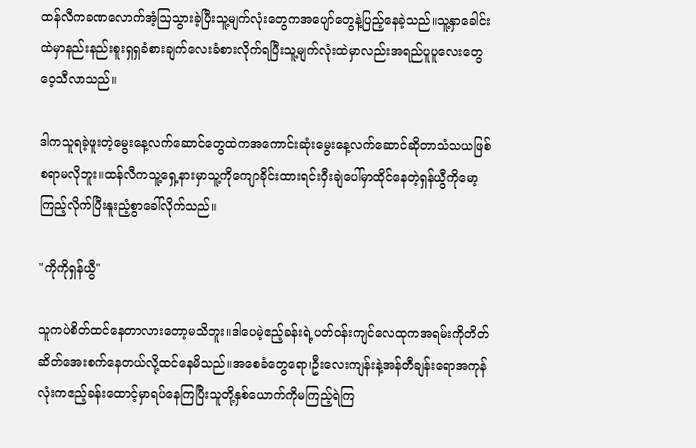ထန်လီကခဏလောက်အံ့ဩသွားခဲ့ပြီးသူ့မျက်လုံးတွေကအပျော်တွေနဲ့ပြည့်နေခဲ့သည်။သူ့နှာခေါင်းထဲမှာနည်းနည်းစူးရှရှခံစားချက်လေးခံစားလိုက်ရပြီးသူ့မျက်လုံးထဲမှာလည်းအရည်ပူပူလေးတွေဝေ့သီလာသည်။

ဒါကသူရခဲ့ဖူးတဲ့မွေးနေ့လက်ဆောင်တွေထဲကအကောင်းဆုံးမွေးနေ့လက်ဆောင်ဆိုတာသံသယဖြစ်စရာမလိုဘူး။ထန်လီကသူ့ရှေ့နားမှာသူ့ကိုကျောခိုင်းထားရင်းဝှီးချဲပေါ်မှာထိုင်နေတဲ့ရှန်ယွီကိုမော့ကြည့်လိုက်ပြီးနူးညံ့စွာခေါ်လိုက်သည်။

"ကိုကိုရှန်ယွီ"

သူကပဲစိတ်ထင်နေတာလားတော့မသိဘူး။ဒါပေမဲ့ဧည့်ခန်းရဲ့ပတ်ဝန်းကျင်လေထုကအရမ်းကိုတိတ်ဆိတ်အေးစက်နေတယ်လို့ထင်နေမိသည်။အစေခံတွေရော၊ဦးလေးကျန်းနဲ့အန်တီချန်းရောအကုန်လုံးကဧည့်ခန်းထောင့်မှာရပ်နေကြပြီးသူတို့နှစ်ယောက်ကိုမကြည့်ရဲကြ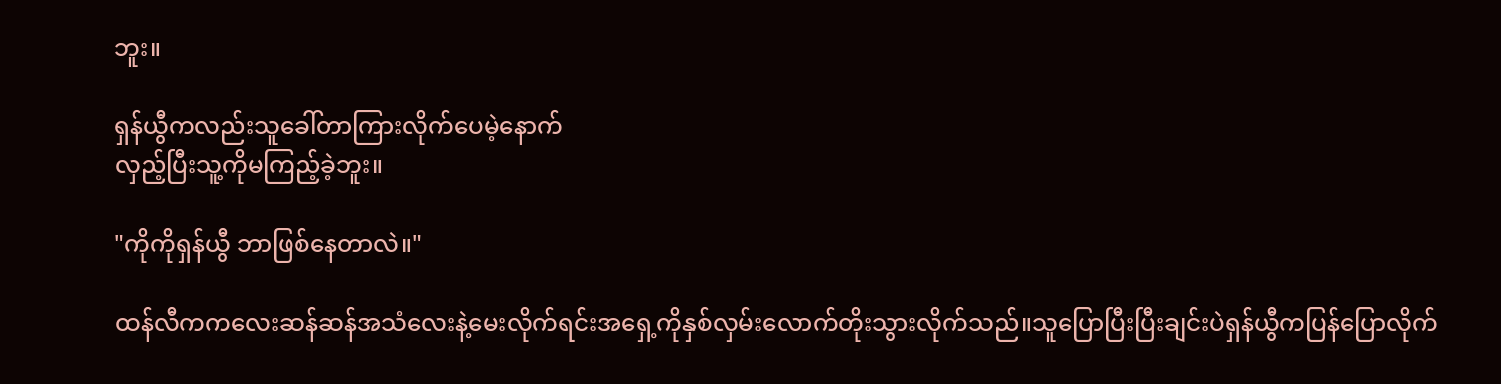ဘူး။

ရှန်ယွီကလည်းသူခေါ်တာကြားလိုက်ပေမဲ့နောက်
လှည့်ပြီးသူ့ကိုမကြည့်ခဲ့ဘူး။

"ကိုကိုရှန်ယွီ ဘာဖြစ်နေတာလဲ။"

ထန်လီကကလေးဆန်ဆန်အသံလေးနဲ့မေးလိုက်ရင်းအရှေ့ကိုနှစ်လှမ်းလောက်တိုးသွားလိုက်သည်။သူပြောပြီးပြီးချင်းပဲရှန်ယွီကပြန်ပြောလိုက်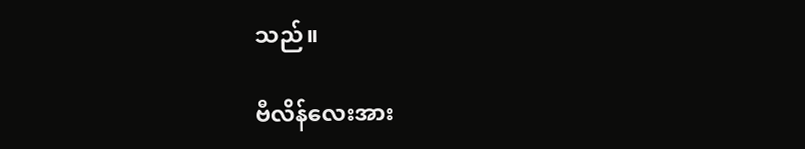သည်။

ဗီလိန်လေးအား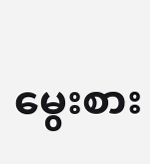မွေးစား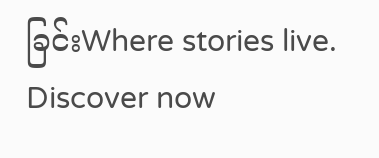ခြင်းWhere stories live. Discover now